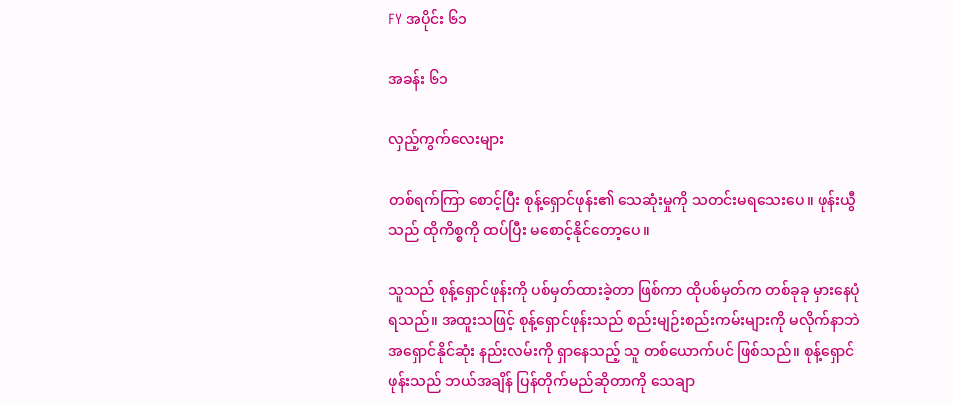FY အပိုင်း ၆၁

အခန်း ၆၁

လှည့်ကွက်လေးများ

တစ်ရက်ကြာ စောင့်ပြီး စုန့်ရှောင်ဖုန်း၏ သေဆုံးမှုကို သတင်းမရသေးပေ။ ဖုန်းယွီသည် ထိုကိစ္စကို ထပ်ပြီး မစောင့်နိုင်တော့ပေ။

သူသည် စုန့်ရှောင်ဖုန်းကို ပစ်မှတ်ထားခဲ့တာ ဖြစ်ကာ ထိုပစ်မှတ်က တစ်ခုခု မှားနေပုံရသည်။ အထူးသဖြင့် စုန့်ရှောင်ဖုန်းသည် စည်းမျဉ်းစည်းကမ်းများကို မလိုက်နာဘဲ အရှောင်နိုင်ဆုံး နည်းလမ်းကို ရှာနေသည့် သူ တစ်ယောက်ပင် ဖြစ်သည်။ စုန့်ရှောင်ဖုန်းသည် ဘယ်အချိန် ပြန်တိုက်မည်ဆိုတာကို သေချာ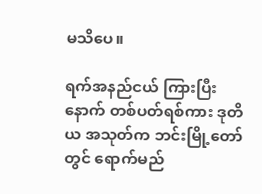မသိပေ။

ရက်အနည်ငယ် ကြားပြီးနောက် တစ်ပတ်ရစ်ကား ဒုတိယ အသုတ်က ဘင်းမြို့တော်တွင် ရောက်မည်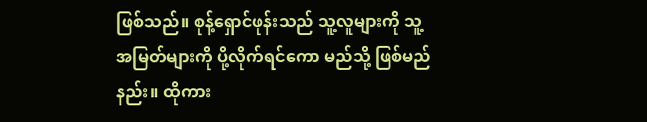ဖြစ်သည်။ စုန့်ရှောင်ဖုန်းသည် သူ့လူများကို သူ့အမြတ်များကို ပို့လိုက်ရင်ကော မည်သို့ ဖြစ်မည်နည်း။ ထိုကား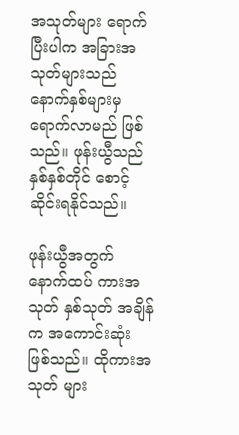အသုတ်များ ရောက်ပြီးပါက အခြားအသုတ်များသည် နောက်နှစ်များမှ ရောက်လာမည် ဖြစ်သည်။ ဖုန်းယွီသည် နှစ်နှစ်တိုင် စောင့်ဆိုင်းရနိုင်သည်။

ဖုန်းယွီအတွက် နောက်ထပ် ကားအသုတ် နှစ်သုတ် အချိန်က အကောင်းဆုံး ဖြစ်သည်။ ထိုကားအသုတ် များ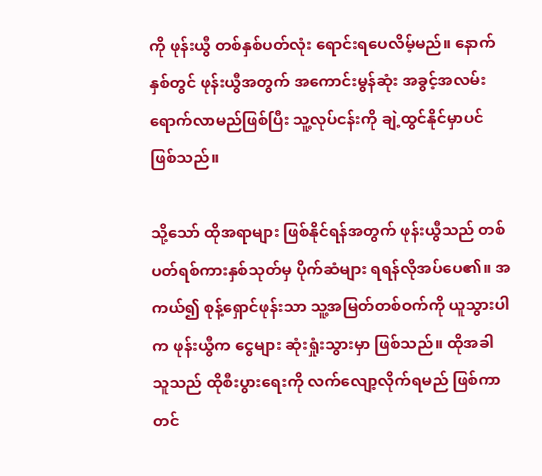ကို ဖုန်းယွီ တစ်နှစ်ပတ်လုံး ရောင်းရပေလိမ့်မည်။ နောက်နှစ်တွင် ဖုန်းယွီအတွက် အကောင်းမွန်ဆုံး အခွင့်အလမ်းရောက်လာမည်ဖြစ်ပြီး သူ့လုပ်ငန်းကို ချဲ့ထွင်နိုင်မှာပင် ဖြစ်သည်။

သို့သော် ထိုအရာများ ဖြစ်နိုင်ရန်အတွက် ဖုန်းယွီသည် တစ်ပတ်ရစ်ကားနှစ်သုတ်မှ ပိုက်ဆံများ ရရန်လိုအပ်ပေ၏။ အကယ်၍ စုန့်ရှောင်ဖုန်းသာ သူ့အမြတ်တစ်ဝက်ကို ယူသွားပါက ဖုန်းယွီက ငွေများ ဆုံးရှုံးသွားမှာ ဖြစ်သည်။ ထိုအခါ သူသည် ထိုစီးပွားရေးကို လက်လျော့လိုက်ရမည် ဖြစ်ကာ တင်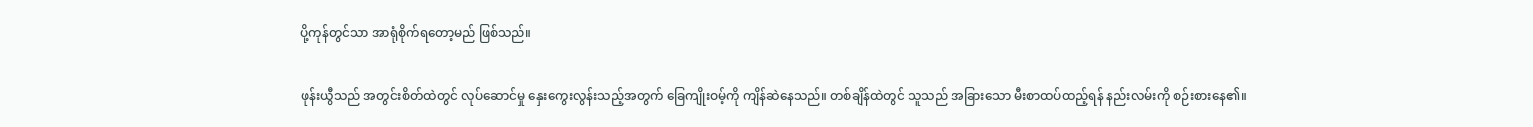ပို့ကုန်တွင်သာ အာရုံစိုက်ရတော့မည် ဖြစ်သည်။

ဖုန်းယွီသည် အတွင်းစိတ်ထဲတွင် လုပ်ဆောင်မှု နှေးကွေးလွန်းသည့်အတွက် ခြေကျိုးဝမ့်ကို ကျိန်ဆဲနေသည်။ တစ်ချိန်ထဲတွင် သူသည် အခြားသော မီးစာထပ်ထည့်ရန် နည်းလမ်းကို စဉ်းစားနေ၏။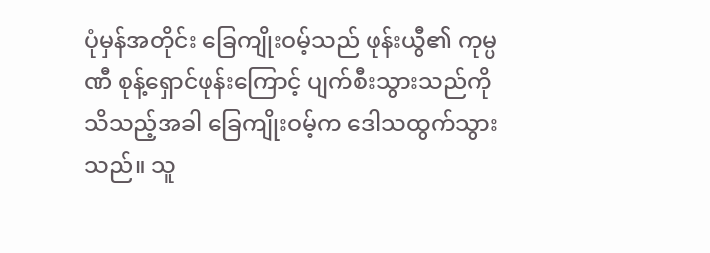ပုံမှန်အတိုင်း ခြေကျိုးဝမ့်သည် ဖုန်းယွီ၏ ကုမ္ပဏီ စုန့်ရှောင်ဖုန်းကြောင့် ပျက်စီးသွားသည်ကို သိသည့်အခါ ခြေကျိုးဝမ့်က ဒေါသထွက်သွားသည်။ သူ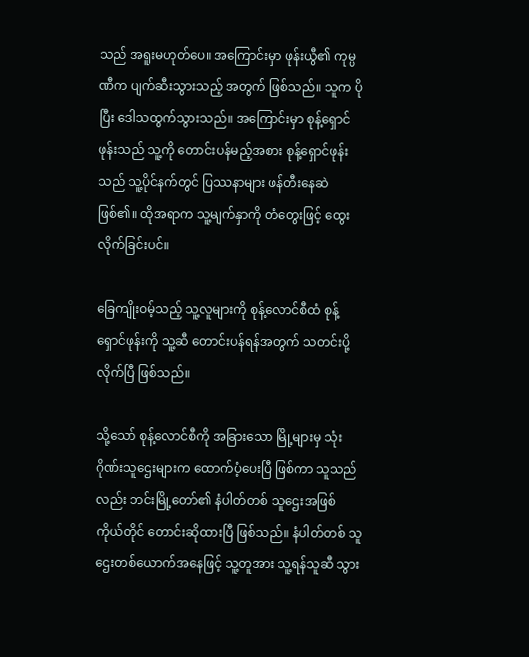သည် အရူးမဟုတ်ပေ။ အကြောင်းမှာ ဖုန်းယွီ၏ ကုမ္ပဏီက ပျက်ဆီးသွားသည့် အတွက် ဖြစ်သည်။ သူက ပိုပြီး ဒေါသထွက်သွားသည်။ အကြောင်းမှာ စုန့်ရှောင်ဖုန်းသည် သူ့ကို တောင်းပန်မည့်အစား စုန့်ရှောင်ဖုန်းသည် သူ့ပိုင်နက်တွင် ပြဿနာများ ဖန်တီးနေဆဲ ဖြစ်၏။ ထိုအရာက သူ့မျက်နှာကို တံတွေးဖြင့် ထွေးလိုက်ခြင်းပင်။

ခြေကျိုးဝမ့်သည့် သူ့လူများကို စုန့်လောင်စီထံ စုန့်ရှောင်ဖုန်းကို သူ့ဆီ တောင်းပန်ရန်အတွက် သတင်းပို့လိုက်ပြီ ဖြစ်သည်။

သို့သော် စုန့်လောင်စီကို အခြားသော မြို့များမှ သုံးဂိုဏ်းသူဌေးများက ထောက်ပံ့ပေးပြီ ဖြစ်ကာ သူသည်လည်း ဘင်းမြို့တော်၏ နံပါတ်တစ် သူဌေးအဖြစ် ကိုယ်တိုင် တောင်းဆိုထားပြီ ဖြစ်သည်။ နံပါတ်တစ် သူဌေးတစ်ယောက်အနေဖြင့် သူ့တူအား သူ့ရန်သူဆီ သွား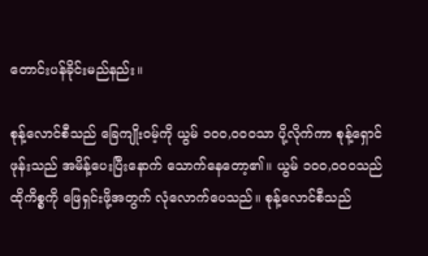တောင်းပန်ခိုင်းမည်နည်း။

စုန့်လောင်စီသည် ခြေကျိုးဝမ့်ကို ယွမ် ၁၀၀,၀၀၀သာ ပို့လိုက်ကာ စုန့်ရှောင်ဖုန်းသည် အမိန့်ပေးပြီးနောက် သောက်နေတော့၏။ ယွမ် ၁၀၀,၀၀၀သည် ထိုကိစ္စကို ဖြေရှင်းဖို့အတွက် လုံလောက်ပေသည်။ စုန့်လောင်စီသည်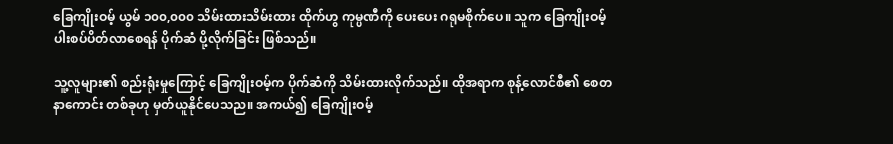ခြေကျိုးဝမ့် ယွမ် ၁၀၀,၀၀၀ သိမ်းထားသိမ်းထား ထိုက်ဟွ ကုမ္ပဏီကို ပေးပေး ဂရုမစိုက်ပေ။ သူက ခြေကျိုးဝမ့်ပါးစပ်ပိတ်လာစေရန် ပိုက်ဆံ ပို့လိုက်ခြင်း ဖြစ်သည်။

သူ့လူများ၏ စည်းရုံးမှုကြောင့် ခြေကျိုးဝမ့်က ပိုက်ဆံကို သိမ်းထားလိုက်သည်။ ထိုအရာက စုန့်လောင်စီ၏ စေတနာကောင်း တစ်ခုဟု မှတ်ယူနိုင်ပေသည။ အကယ်၍ ခြေကျိုးဝမ့်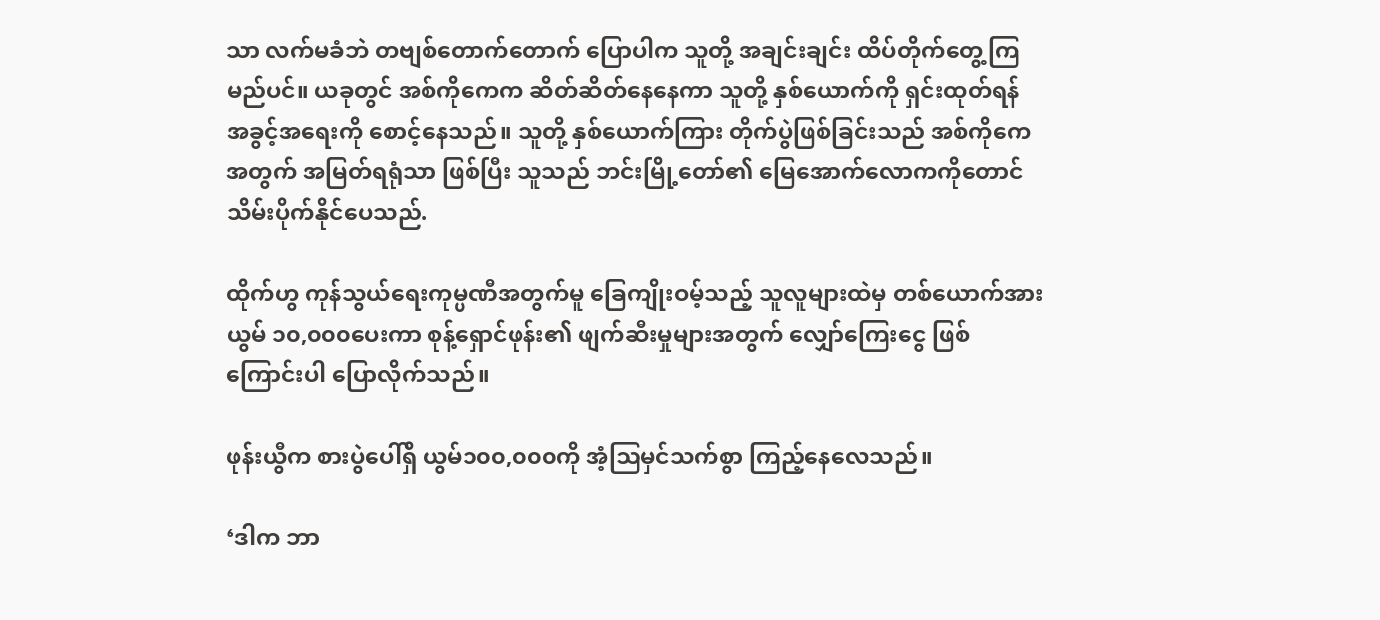သာ လက်မခံဘဲ တဗျစ်တောက်တောက် ပြောပါက သူတို့ အချင်းချင်း ထိပ်တိုက်တွေ့ကြမည်ပင်။ ယခုတွင် အစ်ကိုကေက ဆိတ်ဆိတ်နေနေကာ သူတို့ နှစ်ယောက်ကို ရှင်းထုတ်ရန် အခွင့်အရေးကို စောင့်နေသည်။ သူတို့ နှစ်ယောက်ကြား တိုက်ပွဲဖြစ်ခြင်းသည် အစ်ကိုကေအတွက် အမြတ်ရရုံသာ ဖြစ်ပြီး သူသည် ဘင်းမြို့တော်၏ မြေအောက်လောကကိုတောင် သိမ်းပိုက်နိုင်ပေသည်.

ထိုက်ဟွ ကုန်သွယ်ရေးကုမ္ပဏီအတွက်မူ ခြေကျိုးဝမ့်သည့် သူလူများထဲမှ တစ်ယောက်အား ယွမ် ၁၀,၀၀၀ပေးကာ စုန့်ရှောင်ဖုန်း၏ ဖျက်ဆီးမှုများအတွက် လျှော်ကြေးငွေ ဖြစ်ကြောင်းပါ ပြောလိုက်သည်။

ဖုန်းယွီက စားပွဲပေါ်ရှိ ယွမ်၁၀၀,၀၀၀ကို အံ့ဩမှင်သက်စွာ ကြည့်နေလေသည်။

‘ဒါက ဘာ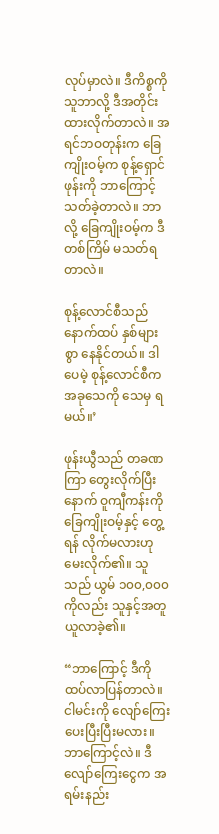လုပ်မှာလဲ။ ဒီကိစ္စကို သူဘာလို့ ဒီအတိုင်း ထားလိုက်တာလဲ။ အရင်ဘဝတုန်းက ခြေကျိုးဝမ့်က စုန့်ရှောင်ဖုန်းကို ဘာကြောင့် သတ်ခဲ့တာလဲ။ ဘာလို့ ခြေကျိုးဝမ့်က ဒီတစ်ကြိမ် မသတ်ရတာလဲ။

စုန့်လောင်စီသည် နောက်ထပ် နှစ်များစွာ နေနိုင်တယ်။ ဒါပေမဲ့ စုန့်လောင်စီက အခုသေကို သေမှ ရမယ်။’

ဖုန်းယွီသည် တခဏကြာ တွေးလိုက်ပြီးနောက် ဝူကျီကန်းကို ခြေကျိုးဝမ့်နှင့် တွေ့ရန် လိုက်မလားဟု မေးလိုက်၏။ သူသည် ယွမ် ၁၀၀,၀၀၀ကိုလည်း သူနှင့်အတူ ယူလာခဲ့၏။

“ဘာကြောင့် ဒီကို ထပ်လာပြန်တာလဲ။ ငါမင်းကို လျော်ကြေးပေးပြီးပြီးမလား။ ဘာကြောင့်လဲ။ ဒီလျော်ကြေးငွေက အရမ်းနည်း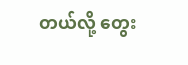တယ်လို့ တွေး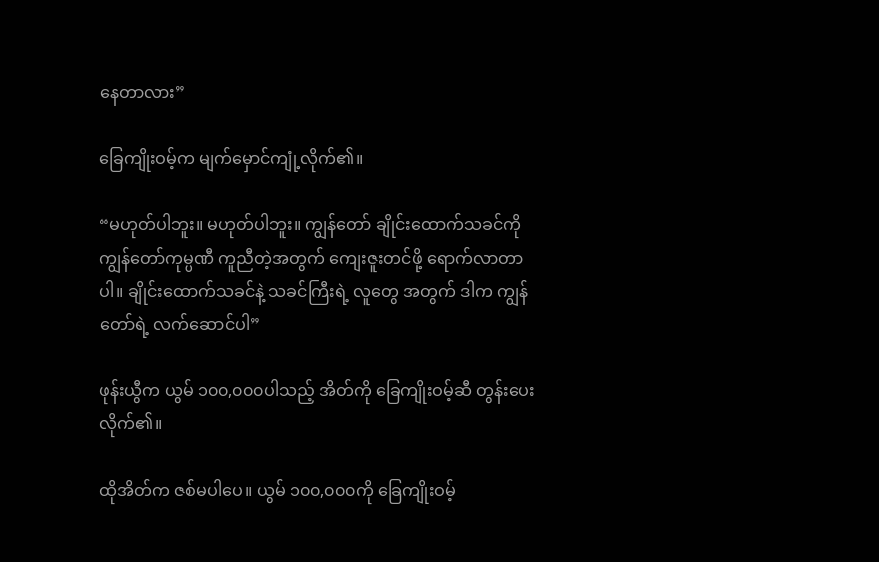နေတာလား”

ခြေကျိုးဝမ့်က မျက်မှောင်ကျုံ့လိုက်၏။

“မဟုတ်ပါဘူး။ မဟုတ်ပါဘူး။ ကျွန်တော် ချိုင်းထောက်သခင်ကို ကျွန်တော်ကုမ္ပဏီ ကူညီတဲ့အတွက် ကျေးဇူးတင်ဖို့ ရောက်လာတာပါ။ ချိုင်းထောက်သခင်နဲ့ သခင်ကြီးရဲ့ လူတွေ အတွက် ဒါက ကျွန်တော်ရဲ့ လက်ဆောင်ပါ”

ဖုန်းယွီက ယွမ် ၁၀၀,၀၀၀ပါသည့် အိတ်ကို ခြေကျိုးဝမ့်ဆီ တွန်းပေးလိုက်၏။

ထိုအိတ်က ဇစ်မပါပေ။ ယွမ် ၁၀၀,၀၀၀ကို ခြေကျိုးဝမ့်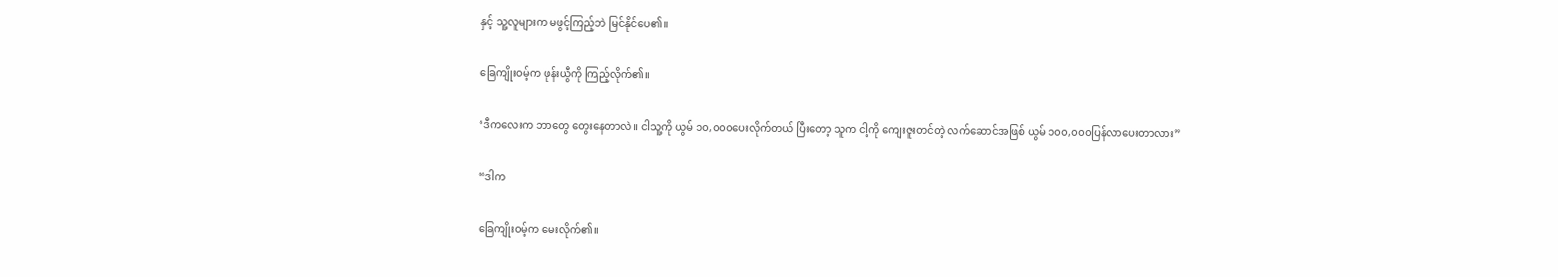နှင့် သူ့လူများက မဖွင့်ကြည့်ဘဲ မြင်နိုင်ပေ၏။

ခြေကျိုးဝမ့်က ဖုန်းယွီကို ကြည့်လိုက်၏။

‘ဒီကလေးက ဘာတွေ တွေးနေတာလဲ။ ငါသူ့ကို ယွမ် ၁၀,၀၀၀ပေးလိုက်တယ် ပြီးတော့ သူက ငါ့ကို ကျေးဇူးတင်တဲ့ လက်ဆောင်အဖြစ် ယွမ် ၁၀၀,၀၀၀ပြန်လာပေးတာလား”

“ဒါက

ခြေကျိုးဝမ့်က မေးလိုက်၏။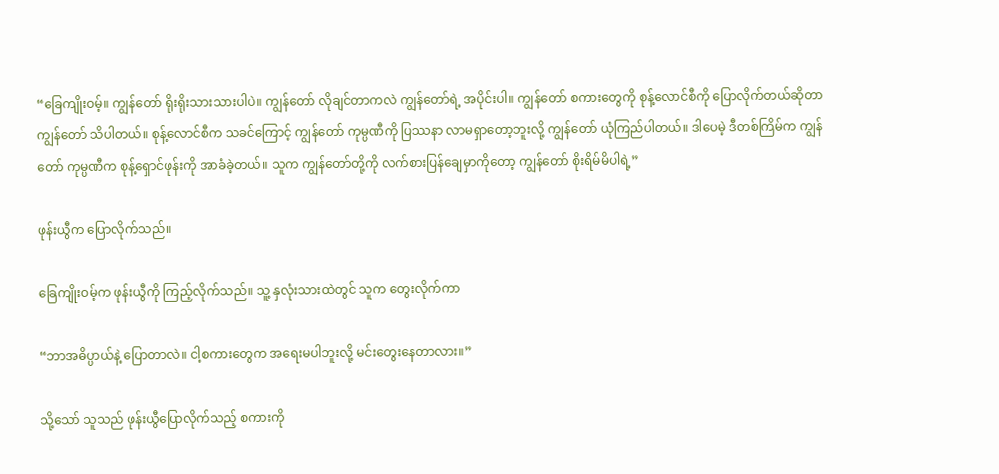“ခြေကျိုးဝမ့်။ ကျွန်တော် ရိုးရိုးသားသားပါပဲ။ ကျွန်တော် လိုချင်တာကလဲ ကျွန်တော်ရဲ့ အပိုင်းပါ။ ကျွန်တော် စကားတွေကို စုန့်လောင်စီကို ပြောလိုက်တယ်ဆိုတာ ကျွန်တော် သိပါတယ်။ စုန့်လောင်စီက သခင်ကြောင့် ကျွန်တော် ကုမ္ပဏီကို ပြဿနာ လာမရှာတော့ဘူးလို့ ကျွန်တော် ယုံကြည်ပါတယ်။ ဒါပေမဲ့ ဒီတစ်ကြိမ်က ကျွန်တော် ကုမ္ပဏီက စုန့်ရှောင်ဖုန်းကို အာခံခဲ့တယ်။ သူက ကျွန်တော်တို့ကို လက်စားပြန်ချေမှာကိုတော့ ကျွန်တော် စိုးရိမ်မိပါရဲ့”

ဖုန်းယွီက ပြောလိုက်သည်။

ခြေကျိုးဝမ့်က ဖုန်းယွီကို ကြည့်လိုက်သည်။ သူ့ နှလုံးသားထဲတွင် သူက တွေးလိုက်ကာ

“ဘာအဓိပ္ပာယ်နဲ့ ပြောတာလဲ။ ငါ့စကားတွေက အရေးမပါဘူးလို့ မင်းတွေးနေတာလား။”

သို့သော် သူသည် ဖုန်းယွီပြောလိုက်သည့် စကားကို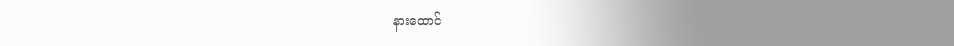နားထောင်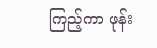ကြည့်ကာ ဖုန်း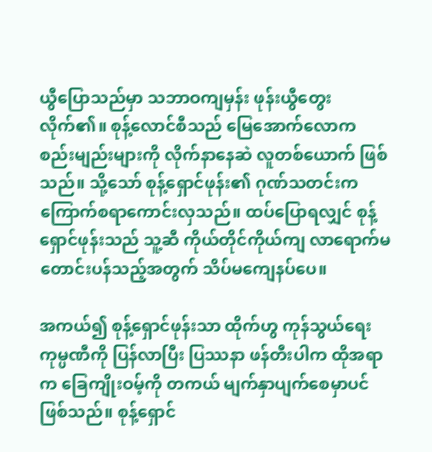ယွီပြောသည်မှာ သဘာဝကျမှန်း ဖုန်းယွီတွေးလိုက်၏။ စုန့်လောင်စီသည် မြေအောက်လောက စည်းမျည်းများကို လိုက်နာနေဆဲ လူတစ်ယောက် ဖြစ်သည်။ သို့သော် စုန့်ရှောင်ဖုန်း၏ ဂုဏ်သတင်းက ကြောက်စရာကောင်းလှသည်။ ထပ်ပြောရလျှင် စုန့်ရှောင်ဖုန်းသည် သူ့ဆီ ကိုယ်တိုင်ကိုယ်ကျ လာရောက်မတောင်းပန်သည့်အတွက် သိပ်မကျေနပ်ပေ။

အကယ်၍ စုန့်ရှောင်ဖုန်းသာ ထိုက်ဟွ ကုန်သွယ်ရေး ကုမ္ပဏီကို ပြန်လာပြီး ပြဿနာ ဖန်တီးပါက ထိုအရာက ခြေကျိုးဝမ့်ကို တကယ် မျက်နှာပျက်စေမှာပင် ဖြစ်သည်။ စုန့်ရှောင်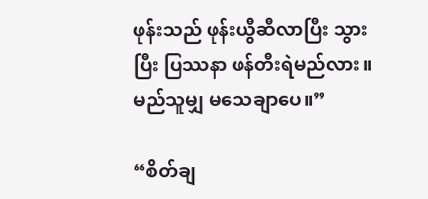ဖုန်းသည် ဖုန်းယွီဆီလာပြီး သွားပြီး ပြဿနာ ဖန်တီးရဲမည်လား။ မည်သူမျှ မသေချာပေ။”

“စိတ်ချ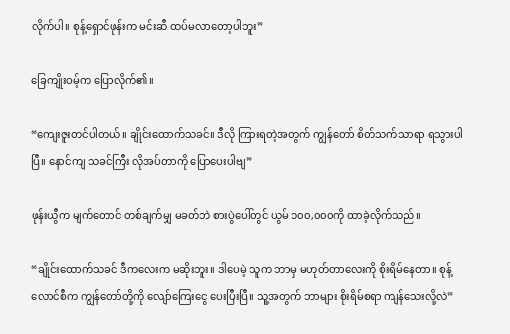လိုက်ပါ။ စုန့်ရှောင်ဖုန်းက မင်းဆီ ထပ်မလာတော့ပါဘူး”

ခြေကျိုးဝမ့်က ပြောလိုက်၏။

“ကျေးဇူးတင်ပါတယ်။ ချိုင်းထောက်သခင်။ ဒီလို ကြားရတဲ့အတွက် ကျွန်တော် စိတ်သက်သာရာ ရသွားပါပြီ။ နောင်ကျ သခင်ကြီး လိုအပ်တာကို ပြောပေးပါဗျ”

ဖုန်းယွီက မျက်တောင် တစ်ချက်မျှ မခတ်ဘဲ စားပွဲပေါ်တွင် ယွမ် ၁၀၀,၀၀၀ကို ထာခဲ့လိုက်သည်။

“ချိုင်းထောက်သခင် ဒီကလေးက မဆိုးဘူး။ ဒါပေမဲ့ သူက ဘာမှ မဟုတ်တာလေးကို စိုးရိမ်နေတာ။ စုန့်လောင်စီက ကျွန်တော်တို့ကို လျော်ကြေးငွေ ပေးပြီးပြီ။ သူ့အတွက် ဘာများ စိုးရိမ်စရာ ကျန်သေးလို့လဲ”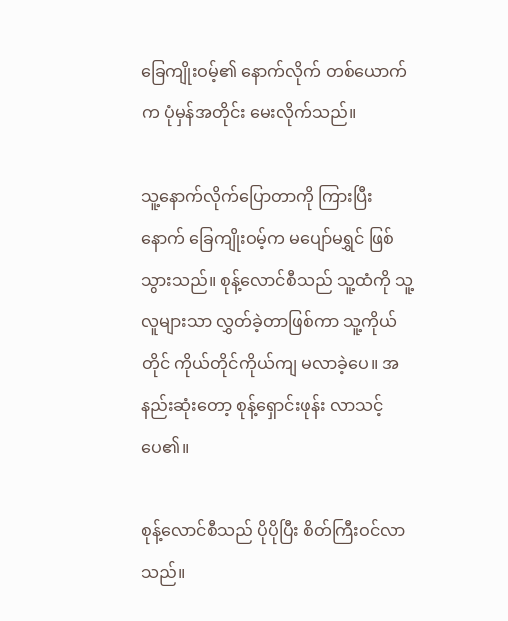ခြေကျိုးဝမ့်၏ နောက်လိုက် တစ်ယောက်က ပုံမှန်အတိုင်း မေးလိုက်သည်။

သူ့နောက်လိုက်ပြောတာကို ကြားပြီးနောက် ခြေကျိုးဝမ့်က မပျော်မရွှင် ဖြစ်သွားသည်။ စုန့်လောင်စီသည် သူ့ထံကို သူ့လူများသာ လွှတ်ခဲ့တာဖြစ်ကာ သူ့ကိုယ်တိုင် ကိုယ်တိုင်ကိုယ်ကျ မလာခဲ့ပေ။ အနည်းဆုံးတော့ စုန့်ရှောင်းဖုန်း လာသင့်ပေ၏။

စုန့်လောင်စီသည် ပိုပိုပြီး စိတ်ကြီးဝင်လာသည်။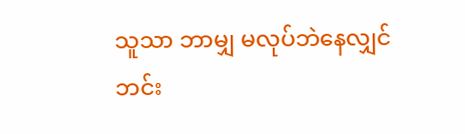သူသာ ဘာမျှ မလုပ်ဘဲနေလျှင် ဘင်း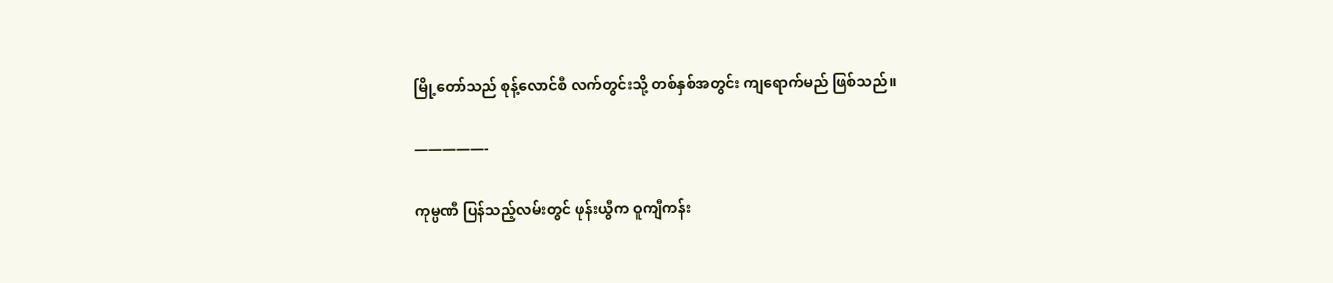မြို့တော်သည် စုန့်လောင်စီ လက်တွင်းသို့ တစ်နှစ်အတွင်း ကျရောက်မည် ဖြစ်သည်။

—————-

ကုမ္ပဏီ ပြန်သည့်လမ်းတွင် ဖုန်းယွီက ဝူကျီကန်း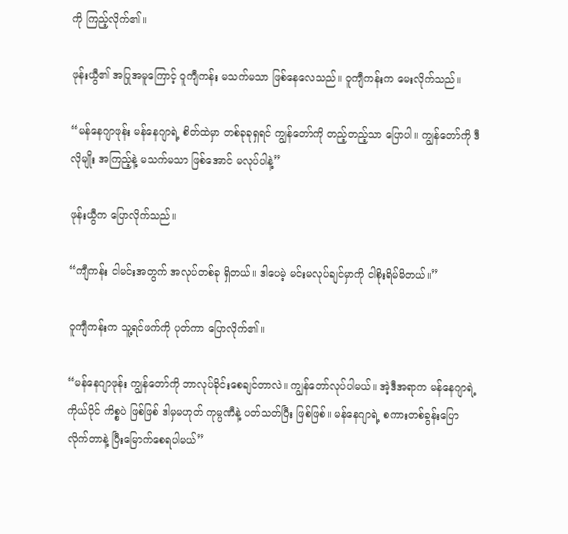ကို ကြည့်လိုက်၏။

ဖုန်းယွီ၏ အပြုအမူကြောင့် ဝူကျီကန်း မသက်မသာ ဖြစ်နေလေသည်။ ဝူကျီကန်းက မေးလိုက်သည်။

“မန်နေဂျာဖုန်း မန်နေဂျာရဲ့ စိတ်ထဲမှာ တစ်ခုခုရှရင် ကျွန်တော်ကို တည့်တည့်သာ ပြောပါ။ ကျွန်တော်ကို ဒီလိုမျိုး အကြည့်နဲ့ မသက်မသာ ဖြစ်အောင် မလုပ်ပါနဲ့”

ဖုန်းယွီက ပြောလိုက်သည်။

“ကျီကန်း ငါမင်းအတွက် အလုပ်တစ်ခု ရှိတယ်။ ဒါပေမဲ့ မင်းမလုပ်ချင်မှာကို ငါစိုးရိမ်မိတယ်။”

ဝူကျီကန်းက သူ့ရင်ဖက်ကို ပုတ်ကာ ပြောလိုက်၏။

“မန်နေဂျာဖုန်း ကျွန်တော်ကို ဘာလုပ်ခိုင်းစေချင်တာလဲ။ ကျွန်တော်လုပ်ပါမယ်။ အဲ့ဒီအရာက မန်နေဂျာရဲ့ ကိုယ်ပိုင် ကိစ္စပဲ ဖြစ်ဖြစ် ဒါမှမဟုတ် ကုမ္ပဏီနဲ့ ပတ်သတ်ပြီး ဖြစ်ဖြစ်။ မန်နေဂျာရဲ့ စကားတစ်ခွန်းပြောလိုက်တာနဲ့ ပြီးမြောက်စေရပါမယ်”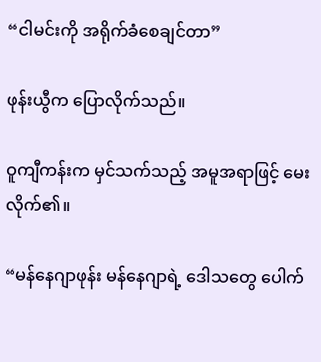“ငါမင်းကို အရိုက်ခံစေချင်တာ”

ဖုန်းယွီက ပြောလိုက်သည်။

ဝူကျီကန်းက မှင်သက်သည့် အမူအရာဖြင့် မေးလိုက်၏။

“မန်နေဂျာဖုန်း မန်နေဂျာရဲ့ ဒေါသတွေ ပေါက်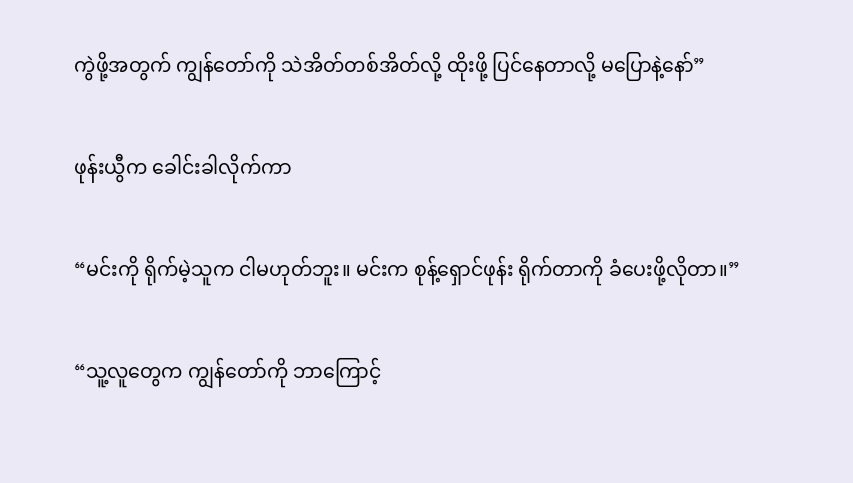ကွဲဖို့အတွက် ကျွန်တော်ကို သဲအိတ်တစ်အိတ်လို့ ထိုးဖို့ ပြင်နေတာလို့ မပြောနဲ့နော်”

ဖုန်းယွီက ခေါင်းခါလိုက်ကာ

“မင်းကို ရိုက်မဲ့သူက ငါမဟုတ်ဘူး။ မင်းက စုန့်ရှောင်ဖုန်း ရိုက်တာကို ခံပေးဖို့လိုတာ။”

“သူ့လူတွေက ကျွန်တော်ကို ဘာကြောင့်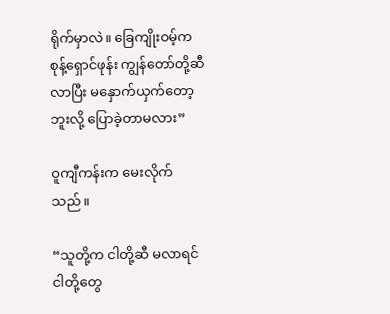ရိုက်မှာလဲ။ ခြေကျိုးဝမ့်က စုန့်ရှောင်ဖုန်း ကျွန်တော်တို့ဆီ လာပြီး မနှောက်ယှက်တော့ဘူးလို့ ပြောခဲ့တာမလား”

ဝူကျီကန်းက မေးလိုက်သည်။

“သူတို့က ငါတို့ဆီ မလာရင် ငါတို့တွေ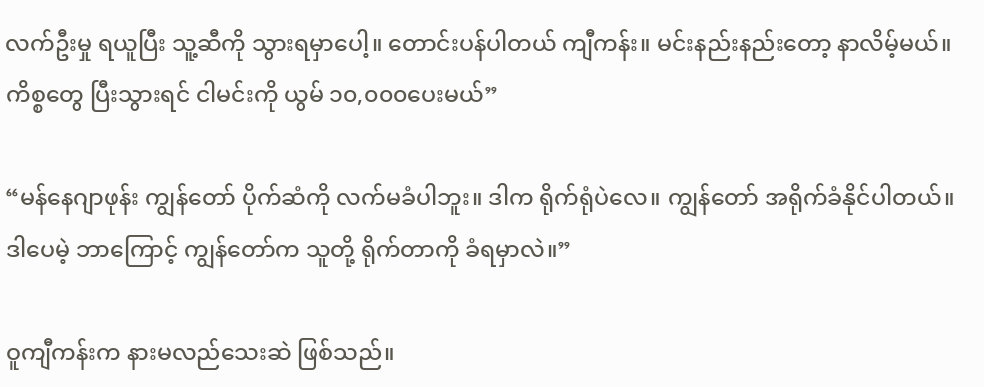လက်ဦးမှု ရယူပြီး သူ့ဆီကို သွားရမှာပေါ့။ တောင်းပန်ပါတယ် ကျီကန်း။ မင်းနည်းနည်းတော့ နာလိမ့်မယ်။ ကိစ္စတွေ ပြီးသွားရင် ငါမင်းကို ယွမ် ၁၀,၀၀၀ပေးမယ်”

“မန်နေဂျာဖုန်း ကျွန်တော် ပိုက်ဆံကို လက်မခံပါဘူး။ ဒါက ရိုက်ရုံပဲလေ။ ကျွန်တော် အရိုက်ခံနိုင်ပါတယ်။ ဒါပေမဲ့ ဘာကြောင့် ကျွန်တော်က သူတို့ ရိုက်တာကို ခံရမှာလဲ။”

ဝူကျီကန်းက နားမလည်သေးဆဲ ဖြစ်သည်။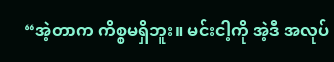“အဲ့တာက ကိစ္စမရှိဘူး။ မင်းငါ့ကို အဲ့ဒီ အလုပ်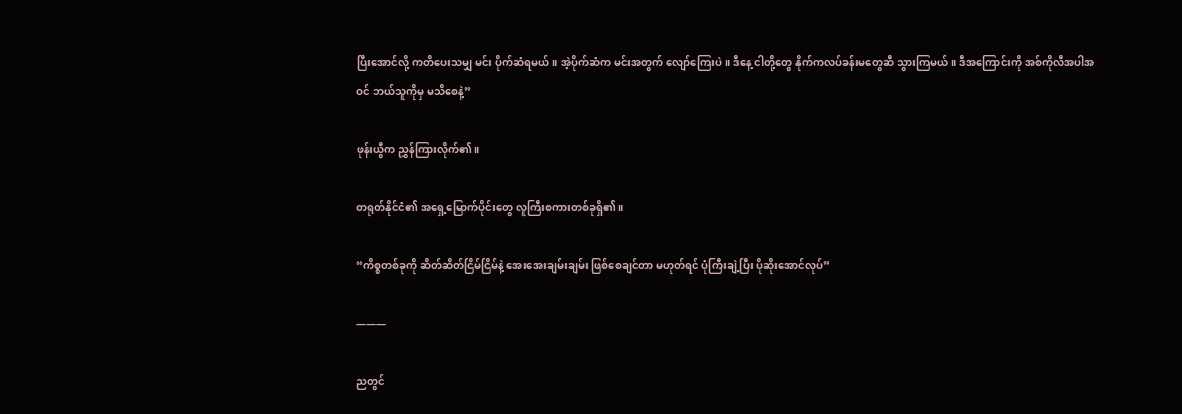ပြီးအောင်လို့ ကတိပေးသမျှ မင်း ပိုက်ဆံရမယ်။ အဲ့ပိုက်ဆံက မင်းအတွက် လျော်ကြေးပဲ။ ဒီနေ့ ငါတို့တွေ နိုက်ကလပ်ခန်းမတွေဆီ သွားကြမယ်။ ဒီအကြောင်းကို အစ်ကိုလီအပါအဝင် ဘယ်သူကိုမှ မသိစေနဲ့”

ဖုန်းယွီက ညွှန်ကြားလိုက်၏။

တရုတ်နိုင်ငံ၏ အရှေ့မြောက်ပိုင်းတွေ လူကြီးစကားတစ်ခုရှိ၏။

“ကိစ္စတစ်ခုကို ဆိတ်ဆိတ်ငြိမ်ငြိမ်နဲ့ အေးအေးချမ်းချမ်း ဖြစ်စေချင်တာ မဟုတ်ရင် ပုံကြီးချဲ့ပြီး ပိုဆိုးအောင်လုပ်”

———

ညတွင်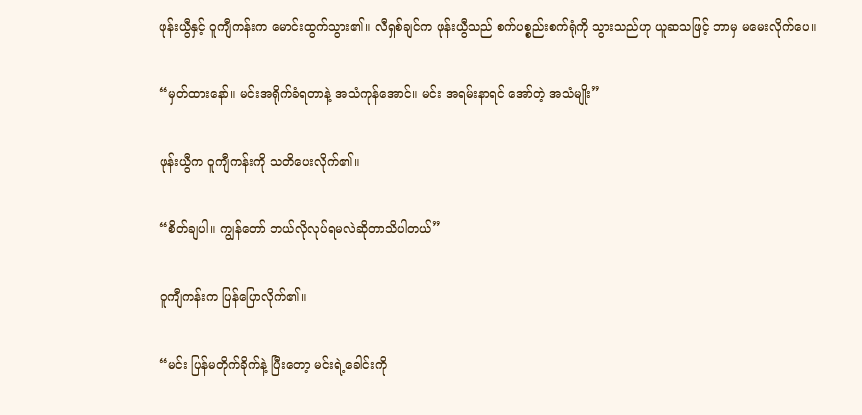ဖုန်းယွီနှင့် ဝူကျီကန်းက မောင်းထွက်သွား၏။ လီရှစ်ချင်က ဖုန်းယွီသည် စက်ပစ္စည်းစက်ရုံကို သွားသည်ဟု ယူဆသဖြင့် ဘာမှ မမေးလိုက်ပေ။

“မှတ်ထားနော်။ မင်းအရိုက်ခံရတာနဲ့ အသံကုန်အောင်။ မင်း အရမ်းနာရင် အော်တဲ့ အသံမျိုး”

ဖုန်းယွီက ဝူကျီကန်းကို သတိပေးလိုက်၏။

“စိတ်ချပါ။ ကျွန်တော် ဘယ်လိုလုပ်ရမလဲဆိုတာသိပါတယ်”

ဝူကျီကန်းက ပြန်ပြောလိုက်၏။

“မင်း ပြန်မတိုက်ခိုက်နဲ့ ပြီးတော့ မင်းရဲ့ခေါင်းကို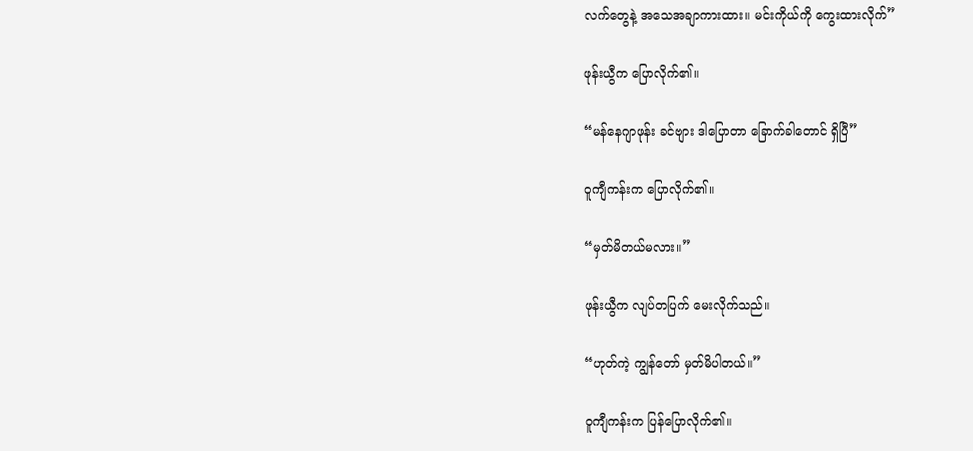လက်တွေနဲ့ အသေအချာကားထား။ မင်းကိုယ်ကို ကွေးထားလိုက်”

ဖုန်းယွီက ပြောလိုက်၏။

“မန်နေဂျာဖုန်း ခင်ဗျား ဒါပြောတာ ခြောက်ခါတောင် ရှိပြီ”

ဝူကျီကန်းက ပြောလိုက်၏။

“မှတ်မိတယ်မလား။”

ဖုန်းယွီက လျပ်တပြက် မေးလိုက်သည်။

“ဟုတ်ကဲ့ ကျွန်တော် မှတ်မိပါတယ်။”

ဝူကျီကန်းက ပြန်ပြောလိုက်၏။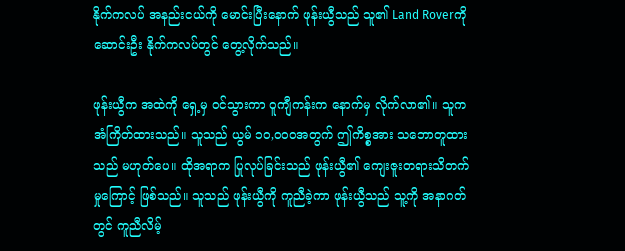နိုက်ကလပ် အနည်းငယ်ကို မောင်းပြီးနောက် ဖုန်းယွီသည် သူ၏ Land Roverကို ဆောင်းဦး နိုက်ကလပ်တွင် တွေ့လိုက်သည်။

ဖုန်းယွီက အထဲကို ရှေ့မှ ဝင်သွားကာ ဝူကျီကန်းက နောက်မှ လိုက်လာ၏။ သူက အံကြိတ်ထားသည်။ သူသည် ယွမ် ၁၀,၀၀၀အတွက် ဤကိစ္စအား သဘောတူထားသည် မဟုတ်ပေ။ ထိုအရာက ပြုလုပ်ခြင်းသည် ဖုန်းယွီ၏ ကျေးဇူးတရားသိတက်မှုကြောင့် ဖြစ်သည်။ သူသည် ဖုန်းယွီကို ကူညီခဲ့ကာ ဖုန်းယွီသည် သူ့ကို အနာဂတ်တွင် ကူညီလိမ့်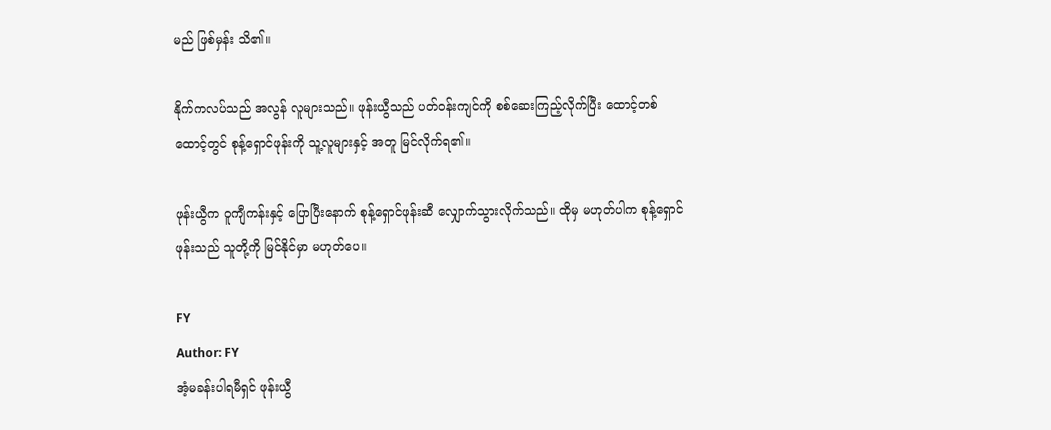မည် ဖြစ်မှန်း သိ၏။

နိုက်ကလပ်သည် အလွန် လူများသည်။ ဖုန်းယွီသည် ပတ်ဝန်းကျင်ကို စစ်ဆေးကြည့်လိုက်ပြီး ထောင့်တစ်ထောင့်တွင် စုန့်ရှောင်ဖုန်းကို သူ့လူများနှင့် အတူ မြင်လိုက်ရ၏။

ဖုန်းယွီက ဝူကျီကန်းနှင့် ပြောပြီးနောက် စုန့်ရှောင်ဖုန်းဆီ လျှောက်သွားလိုက်သည်။ ထိုမှ မဟုတ်ပါက စုန့်ရှောင်ဖုန်းသည် သူတို့ကို မြင်နိုင်မှာ မဟုတ်ပေ။

FY
Author: FY
အံ့မခန်းပါရမီရှင် ဖုန်းယွီ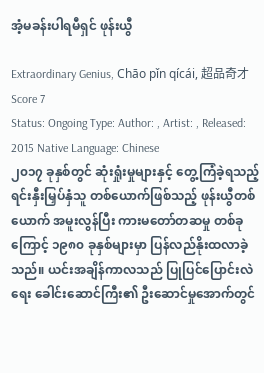အံ့မခန်းပါရမီရှင် ဖုန်းယွီ

Extraordinary Genius, Chāo pǐn qícái, 超品奇才
Score 7
Status: Ongoing Type: Author: , Artist: , Released: 2015 Native Language: Chinese
၂၀၁၇ ခုနှစ်တွင် ဆုံးရှုံးမှုများနှင့် တွေ့ကြံခဲ့ရသည့် ရင်းနှီးမြှပ်နှံသူ တစ်ယောက်ဖြစ်သည့် ဖုန်းယွီတစ်ယောက် အမူးလွန်ပြီး ကားမတော်တဆမှု တစ်ခုကြောင့် ၁၉၈၀ ခုနှစ်များမှာ ပြန်လည်နိုးထလာခဲ့သည်။ ယင်းအချိန်ကာလသည် ပြုပြင်ပြောင်းလဲရေး ခေါင်းဆောင်ကြီး၏ ဦးဆောင်မှုအောက်တွင်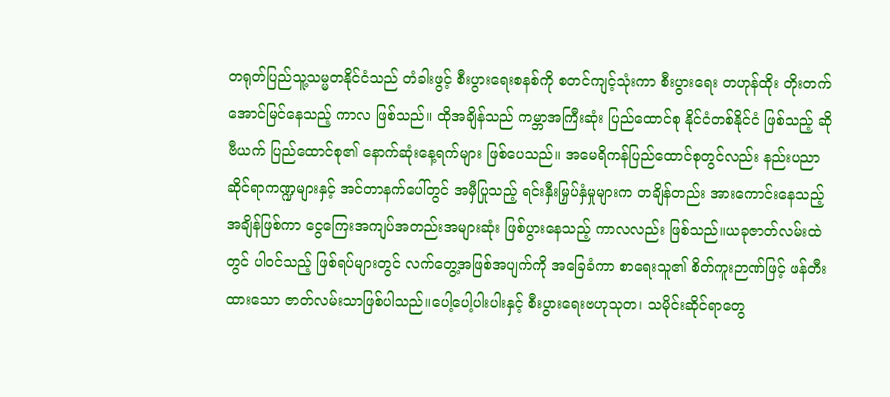တရုတ်ပြည်သူ့သမ္မတနိုင်ငံသည် တံခါးဖွင့် စီးပွားရေးစနစ်ကို စတင်ကျင့်သုံးကာ စီးပွားရေး တဟုန်ထိုး တိုးတက် အောင်မြင်နေသည့် ကာလ ဖြစ်သည်။ ထိုအချိန်သည် ကမ္ဘာအကြီးဆုံး ပြည်ထောင်စု နိုင်ငံတစ်နိုင်ငံ ဖြစ်သည့် ဆိုဗီယက် ပြည်ထောင်စု၏ နောက်ဆုံးနေ့ရက်များ ဖြစ်ပေသည်။ အမေရိကန်ပြည်ထောင်စုတွင်လည်း နည်းပညာဆိုင်ရာကဏ္ဍများနှင့် အင်တာနက်ပေါ်တွင် အမှီပြုသည့် ရင်းနှီးမြှပ်နှံမှုများက တချိန်တည်း အားကောင်းနေသည့် အချိန်ဖြစ်ကာ ငွေကြေးအကျပ်အတည်းအများဆုံး ဖြစ်ပွားနေသည့် ကာလလည်း ဖြစ်သည်။ယခုဇာတ်လမ်းထဲတွင် ပါဝင်သည့် ဖြစ်ရပ်များတွင် လက်တွေ့အဖြစ်အပျက်ကို အခြေခံကာ စာရေးသူ၏ စိတ်ကူးဉာဏ်ဖြင့် ဖန်တီးထားသော ဇာတ်လမ်းသာဖြစ်ပါသည်။ပေါ့ပေါ့ပါးပါးနှင့် စီးပွားရေးဗဟုသုတ၊ သမိုင်းဆိုင်ရာတွေ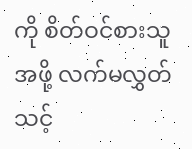ကို စိတ်ဝင်စားသူအဖို့ လက်မလွှတ်သင့်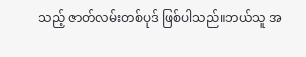သည့် ဇာတ်လမ်းတစ်ပုဒ် ဖြစ်ပါသည်။ဘယ်သူ အ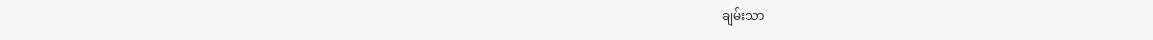ချမ်းသာ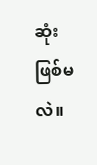ဆုံး ဖြစ်မလဲ။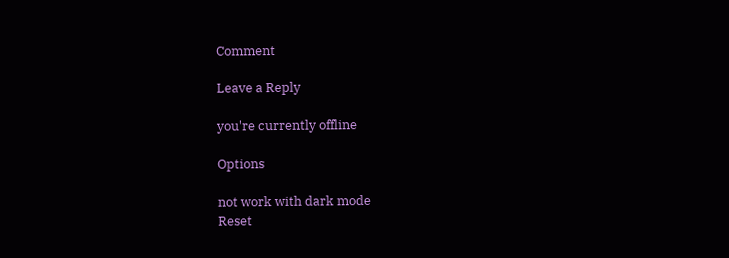Comment

Leave a Reply

you're currently offline

Options

not work with dark mode
Reset